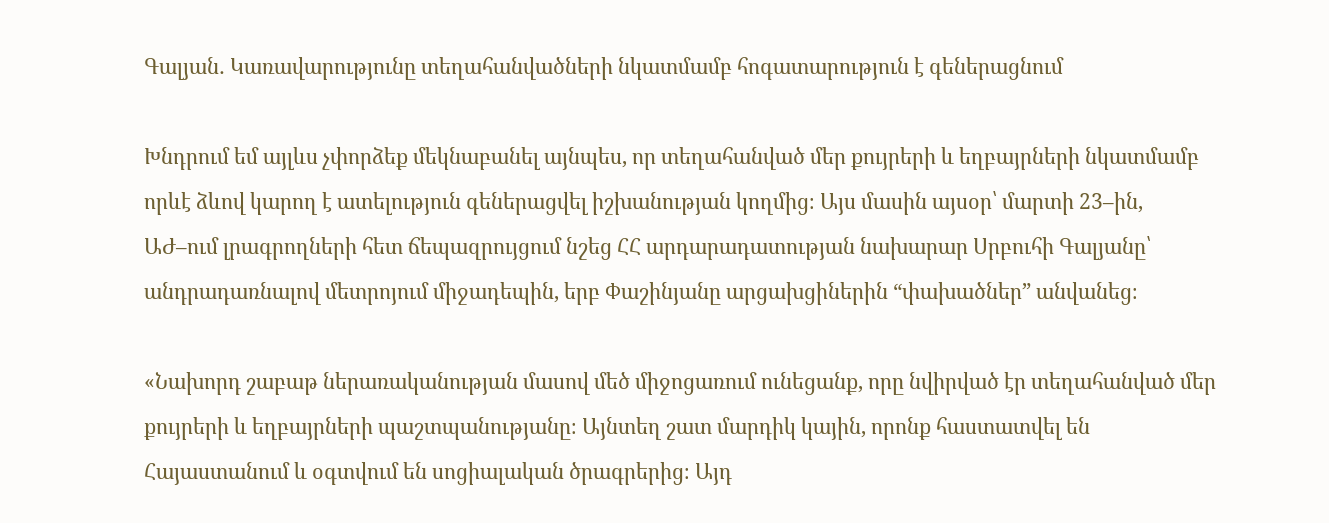Գալյան․ Կառավարությունը տեղահանվածների նկատմամբ հոգատարություն է գեներացնում

Խնդրում եմ այլևս չփորձեք մեկնաբանել այնպես, որ տեղահանված մեր քույրերի և եղբայրների նկատմամբ որևէ ձևով կարող է ատելություն գեներացվել իշխանության կողմից։ Այս մասին այսօր՝ մարտի 23–ին, ԱԺ–ում լրագրողների հետ ճեպազրույցում նշեց ՀՀ արդարադատության նախարար Սրբուհի Գալյանը՝ անդրադառնալով մետրոյում միջադեպին, երբ Փաշինյանը արցախցիներին “փախածներ” անվանեց։

«Նախորդ շաբաթ ներառականության մասով մեծ միջոցառում ունեցանք, որը նվիրված էր տեղահանված մեր քույրերի և եղբայրների պաշտպանությանը։ Այնտեղ շատ մարդիկ կային, որոնք հաստատվել են Հայաստանում և օգտվում են սոցիալական ծրագրերից։ Այդ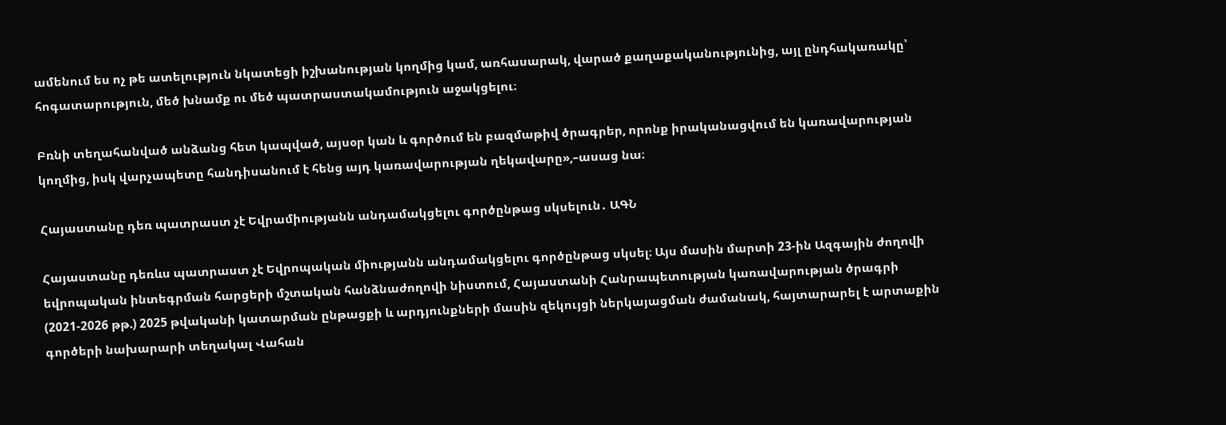ամենում ես ոչ թե ատելություն նկատեցի իշխանության կողմից կամ, առհասարակ, վարած քաղաքականությունից, այլ ընդհակառակը՝ հոգատարություն, մեծ խնամք ու մեծ պատրաստակամություն աջակցելու։

Բռնի տեղահանված անձանց հետ կապված, այսօր կան և գործում են բազմաթիվ ծրագրեր, որոնք իրականացվում են կառավարության կողմից, իսկ վարչապետը հանդիսանում է հենց այդ կառավարության ղեկավարը»,–ասաց նա։

Հայաստանը դեռ պատրաստ չէ Եվրամիությանն անդամակցելու գործընթաց սկսելուն․ ԱԳՆ

Հայաստանը դեռևս պատրաստ չէ Եվրոպական միությանն անդամակցելու գործընթաց սկսել։ Այս մասին մարտի 23-ին Ազգային ժողովի եվրոպական ինտեգրման հարցերի մշտական հանձնաժողովի նիստում, Հայաստանի Հանրապետության կառավարության ծրագրի (2021-2026 թթ.) 2025 թվականի կատարման ընթացքի և արդյունքների մասին զեկույցի ներկայացման ժամանակ, հայտարարել է արտաքին գործերի նախարարի տեղակալ Վահան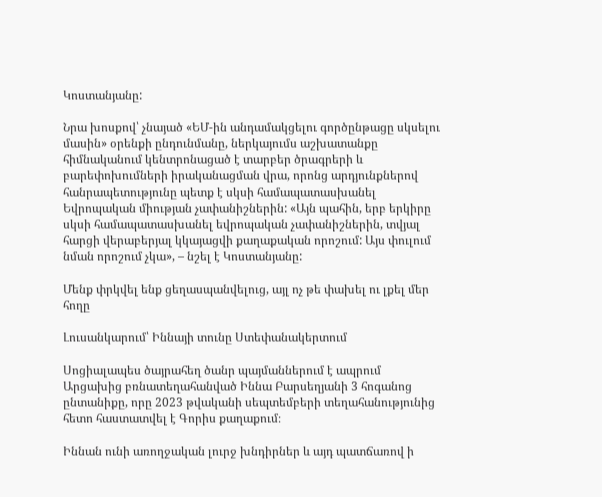Կոստանյանը:

Նրա խոսքով՝ չնայած «ԵՄ-ին անդամակցելու գործընթացը սկսելու մասին» օրենքի ընդունմանը, ներկայումս աշխատանքը հիմնականում կենտրոնացած է տարբեր ծրագրերի և բարեփոխումների իրականացման վրա, որոնց արդյունքներով հանրապետությունը պետք է սկսի համապատասխանել Եվրոպական միության չափանիշներին: «Այն պահին, երբ երկիրը սկսի համապատասխանել եվրոպական չափանիշներին, տվյալ հարցի վերաբերյալ կկայացվի քաղաքական որոշում: Այս փուլում նման որոշում չկա», – նշել է Կոստանյանը:

Մենք փրկվել ենք ցեղասպանվելուց, այլ ոչ թե փախել ու լքել մեր հողը

Լուսանկարում՝ Իննայի տունը Ստեփանակերտում

Սոցիալապես ծայրահեղ ծանր պայմաններում է ապրում Արցախից բռնատեղահանված Իննա Բարսեղյանի 3 հոգանոց ընտանիքը, որը 2023 թվականի սեպտեմբերի տեղահանությունից հետո հաստատվել է Գորիս քաղաքում։

Իննան ունի առողջական լուրջ խնդիրներ և այդ պատճառով ի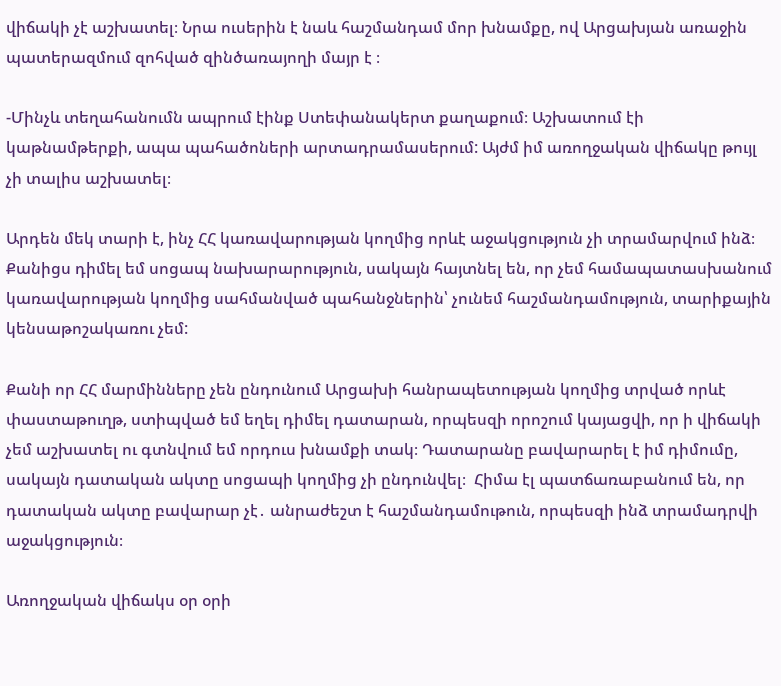վիճակի չէ աշխատել։ Նրա ուսերին է նաև հաշմանդամ մոր խնամքը, ով Արցախյան առաջին պատերազմում զոհված զինծառայողի մայր է ։

-Մինչև տեղահանումն ապրում էինք Ստեփանակերտ քաղաքում։ Աշխատում էի կաթնամթերքի, ապա պահածոների արտադրամասերում: Այժմ իմ առողջական վիճակը թույլ չի տալիս աշխատել։

Արդեն մեկ տարի է, ինչ ՀՀ կառավարության կողմից որևէ աջակցություն չի տրամարվում ինձ։ Քանիցս դիմել եմ սոցապ նախարարություն, սակայն հայտնել են, որ չեմ համապատասխանում կառավարության կողմից սահմանված պահանջներին՝ չունեմ հաշմանդամություն, տարիքային կենսաթոշակառու չեմ:

Քանի որ ՀՀ մարմինները չեն ընդունում Արցախի հանրապետության կողմից տրված որևէ փաստաթուղթ, ստիպված եմ եղել դիմել դատարան, որպեսզի որոշում կայացվի, որ ի վիճակի չեմ աշխատել ու գտնվում եմ որդուս խնամքի տակ։ Դատարանը բավարարել է իմ դիմումը, սակայն դատական ակտը սոցապի կողմից չի ընդունվել։  Հիմա էլ պատճառաբանում են, որ դատական ակտը բավարար չէ․ անրաժեշտ է հաշմանդամութուն, որպեսզի ինձ տրամադրվի աջակցություն։

Առողջական վիճակս օր օրի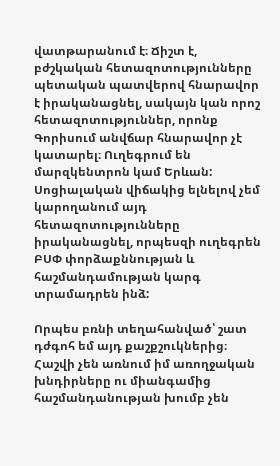վատթարանում է։ Ճիշտ է, բժշկական հետազոտությունները պետական պատվերով հնարավոր է իրականացնել, սակայն կան որոշ հետազոտություններ, որոնք Գորիսում անվճար հնարավոր չէ կատարել։ Ուղեգրում են մարզկենտրոն կամ Երևան: Սոցիալական վիճակից ելնելով չեմ կարողանում այդ հետազոտությունները իրականացնել, որպեսզի ուղեգրեն ԲՍՓ փորձաքննության և հաշմանդամության կարգ տրամադրեն ինձ:

Որպես բռնի տեղահանված՝ շատ դժգոհ եմ այդ քաշքշուկներից։ Հաշվի չեն առնում իմ առողջական խնդիրները ու միանգամից հաշմանդանության խումբ չեն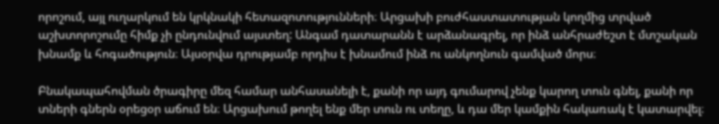որոշում, այլ ուղարկում են կրկնակի հետազոտությունների։ Արցախի բուժհաստատության կողմից տրված աշխտորոշումը հիմք չի ընդունվում այստեղ: Անգամ դատարանն է արձանագրել, որ ինձ անհրաժեշտ է մտշական խնամք և հոգածություն։ Այսօրվա դրությամբ որդիս է խնամում ինձ ու անկողնուն գամված մորս։

Բնակապահովման ծրագիրը մեզ համար անհասանելի է, քանի որ այդ գումարով չենք կարող տուն գնել, քանի որ տների գներն օրեցօր աճում են։ Արցախում թողել ենք մեր տուն ու տեղը, և դա մեր կամքին հակառակ է կատարվել։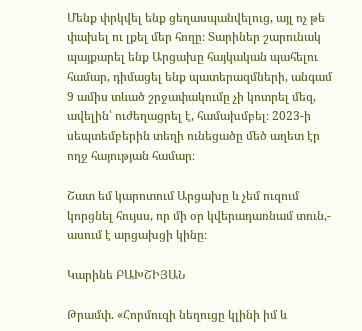Մենք փրկվել ենք ցեղասպանվելուց, այլ ոչ թե փախել ու լքել մեր հողը։ Տարիներ շարունակ պայքարել ենք Արցախը հայկական պահելու համար, դիմացել ենք պատերազմների, անգամ 9 ամիս տևած շրջափակումը չի կոտրել մեզ, ավելին՝ ուժեղացրել է, համախմբել։ 2023-ի սեպտեմբերին տեղի ունեցածը մեծ աղետ էր ողջ հայության համար։

Շատ եմ կարոտում Արցախը և չեմ ուզում կորցնել հույսս, որ մի օր կվերադառնամ տուն,- ասում է արցախցի կինը։

Կարինե ԲԱԽՇԻՅԱՆ

Թրամփ. «Հորմուզի նեղուցը կլինի իմ և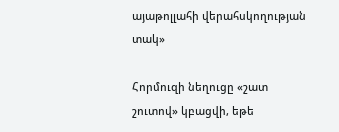այաթոլլահի վերահսկողության տակ»

Հորմուզի նեղուցը «շատ շուտով» կբացվի, եթե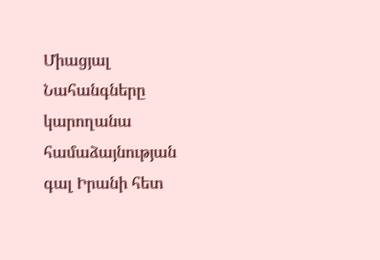Միացյալ Նահանգները կարողանա համաձայնության գալ Իրանի հետ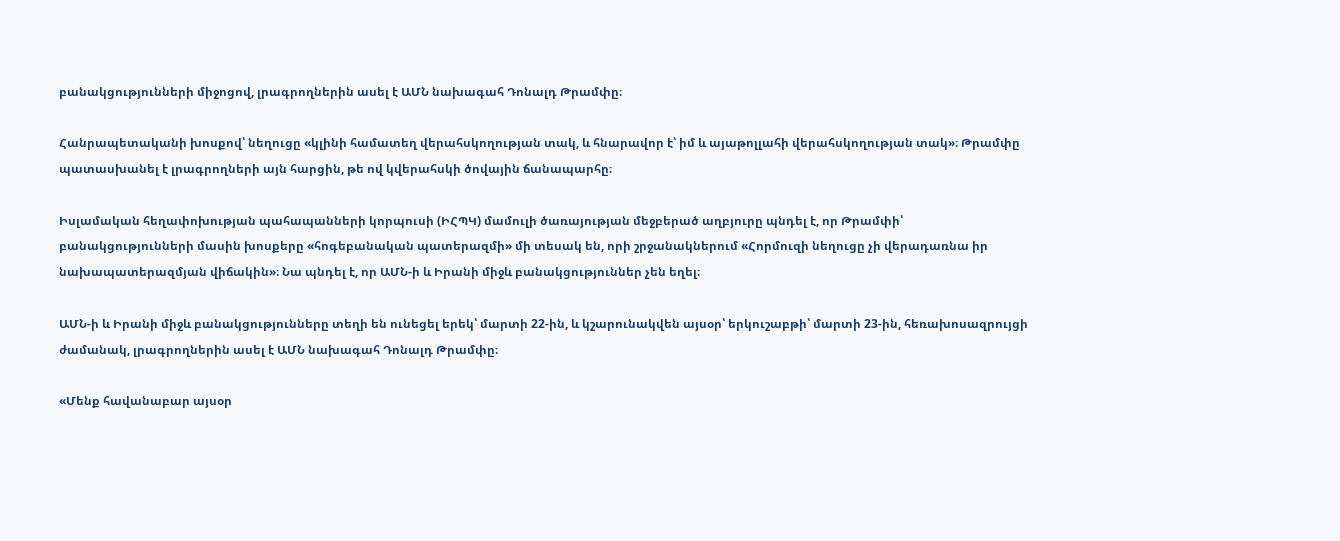բանակցությունների միջոցով, լրագրողներին ասել է ԱՄՆ նախագահ Դոնալդ Թրամփը։

Հանրապետականի խոսքով՝ նեղուցը «կլինի համատեղ վերահսկողության տակ, և հնարավոր է՝ իմ և այաթոլլահի վերահսկողության տակ»։ Թրամփը պատասխանել է լրագրողների այն հարցին, թե ով կվերահսկի ծովային ճանապարհը։

Իսլամական հեղափոխության պահապանների կորպուսի (ԻՀՊԿ) մամուլի ծառայության մեջբերած աղբյուրը պնդել է, որ Թրամփի՝ բանակցությունների մասին խոսքերը «հոգեբանական պատերազմի» մի տեսակ են, որի շրջանակներում «Հորմուզի նեղուցը չի վերադառնա իր նախապատերազմյան վիճակին»։ Նա պնդել է, որ ԱՄՆ-ի և Իրանի միջև բանակցություններ չեն եղել։

ԱՄՆ-ի և Իրանի միջև բանակցությունները տեղի են ունեցել երեկ՝ մարտի 22-ին, և կշարունակվեն այսօր՝ երկուշաբթի՝ մարտի 23-ին, հեռախոսազրույցի ժամանակ, լրագրողներին ասել է ԱՄՆ նախագահ Դոնալդ Թրամփը։

«Մենք հավանաբար այսօր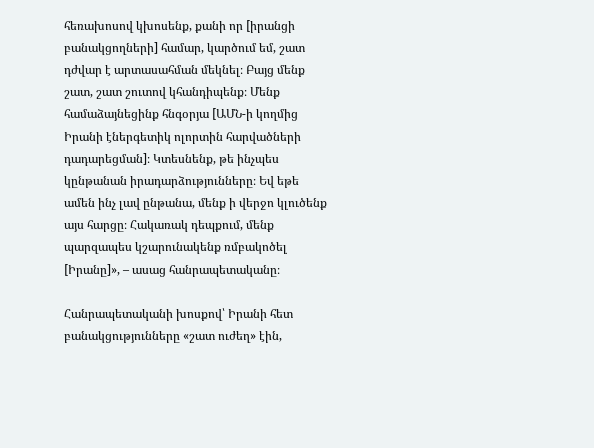հեռախոսով կխոսենք, քանի որ [իրանցի բանակցողների] համար, կարծում եմ, շատ դժվար է արտասահման մեկնել։ Բայց մենք շատ, շատ շուտով կհանդիպենք։ Մենք համաձայնեցինք հնգօրյա [ԱՄՆ-ի կողմից Իրանի էներգետիկ ոլորտին հարվածների դադարեցման]։ Կտեսնենք, թե ինչպես կընթանան իրադարձությունները։ Եվ եթե ամեն ինչ լավ ընթանա, մենք ի վերջո կլուծենք այս հարցը։ Հակառակ դեպքում, մենք պարզապես կշարունակենք ռմբակոծել [Իրանը]», – ասաց հանրապետականը։

Հանրապետականի խոսքով՝ Իրանի հետ բանակցությունները «շատ ուժեղ» էին,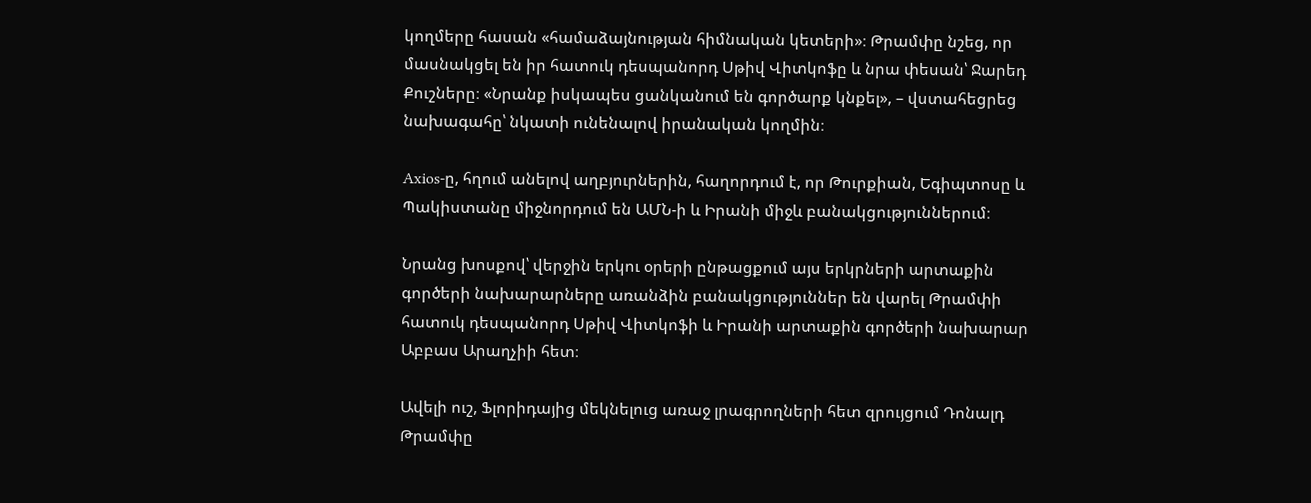կողմերը հասան «համաձայնության հիմնական կետերի»։ Թրամփը նշեց, որ մասնակցել են իր հատուկ դեսպանորդ Սթիվ Վիտկոֆը և նրա փեսան՝ Ջարեդ Քուշները։ «Նրանք իսկապես ցանկանում են գործարք կնքել», – վստահեցրեց նախագահը՝ նկատի ունենալով իրանական կողմին։

Axios-ը, հղում անելով աղբյուրներին, հաղորդում է, որ Թուրքիան, Եգիպտոսը և Պակիստանը միջնորդում են ԱՄՆ-ի և Իրանի միջև բանակցություններում։

Նրանց խոսքով՝ վերջին երկու օրերի ընթացքում այս երկրների արտաքին գործերի նախարարները առանձին բանակցություններ են վարել Թրամփի հատուկ դեսպանորդ Սթիվ Վիտկոֆի և Իրանի արտաքին գործերի նախարար Աբբաս Արաղչիի հետ։

Ավելի ուշ, Ֆլորիդայից մեկնելուց առաջ լրագրողների հետ զրույցում Դոնալդ Թրամփը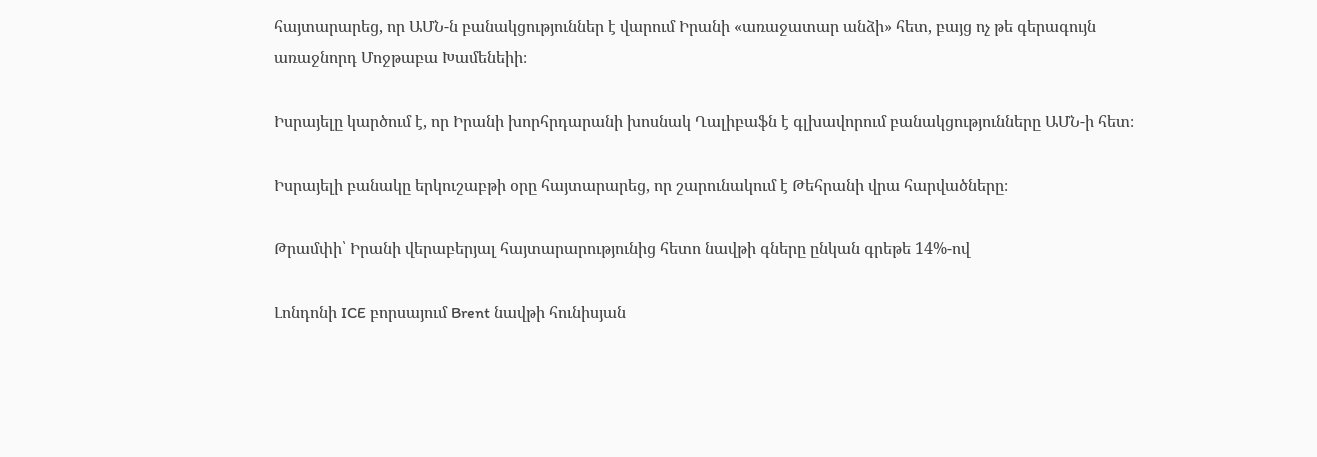հայտարարեց, որ ԱՄՆ-ն բանակցություններ է վարում Իրանի «առաջատար անձի» հետ, բայց ոչ թե գերագույն առաջնորդ Մոջթաբա Խամենեիի։

Իսրայելը կարծում է, որ Իրանի խորհրդարանի խոսնակ Ղալիբաֆն է գլխավորում բանակցությունները ԱՄՆ-ի հետ։

Իսրայելի բանակը երկուշաբթի օրը հայտարարեց, որ շարունակում է Թեհրանի վրա հարվածները։

Թրամփի՝ Իրանի վերաբերյալ հայտարարությունից հետո նավթի գները ընկան գրեթե 14%-ով

Լոնդոնի ICE բորսայում Brent նավթի հունիսյան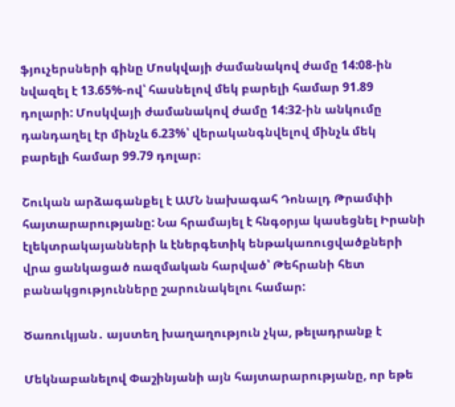ֆյուչերսների գինը Մոսկվայի ժամանակով ժամը 14:08-ին նվազել է 13.65%-ով՝ հասնելով մեկ բարելի համար 91.89 դոլարի: Մոսկվայի ժամանակով ժամը 14:32-ին անկումը դանդաղել էր մինչև 6.23%՝ վերականգնվելով մինչև մեկ բարելի համար 99.79 դոլար։

Շուկան արձագանքել է ԱՄՆ նախագահ Դոնալդ Թրամփի հայտարարությանը: Նա հրամայել է հնգօրյա կասեցնել Իրանի էլեկտրակայանների և էներգետիկ ենթակառուցվածքների վրա ցանկացած ռազմական հարված՝ Թեհրանի հետ բանակցությունները շարունակելու համար:

Ծառուկյան․ այստեղ խաղաղություն չկա, թելադրանք է

Մեկնաբանելով Փաշինյանի այն հայտարարությանը, որ եթե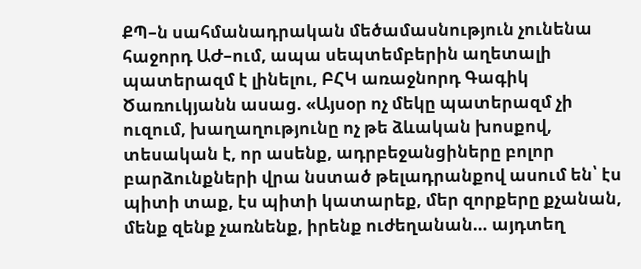ՔՊ–ն սահմանադրական մեծամասնություն չունենա հաջորդ ԱԺ–ում, ապա սեպտեմբերին աղետալի պատերազմ է լինելու, ԲՀԿ առաջնորդ Գագիկ Ծառուկյանն ասաց. «Այսօր ոչ մեկը պատերազմ չի ուզում, խաղաղությունը ոչ թե ձևական խոսքով, տեսական է, որ ասենք, ադրբեջանցիները բոլոր բարձունքների վրա նստած թելադրանքով ասում են՝ էս պիտի տաք, էս պիտի կատարեք, մեր զորքերը քչանան, մենք զենք չառնենք, իրենք ուժեղանան… այդտեղ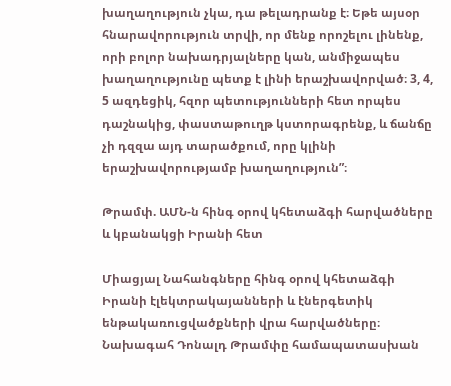խաղաղություն չկա, դա թելադրանք է։ Եթե այսօր հնարավորություն տրվի, որ մենք որոշելու լինենք, որի բոլոր նախադրյալները կան, անմիջապես խաղաղությունը պետք է լինի երաշխավորված։ 3, 4, 5 ազդեցիկ, հզոր պետությունների հետ որպես դաշնակից, փաստաթուղթ կստորագրենք, և ճանճը չի դզզա այդ տարածքում, որը կլինի երաշխավորությամբ խաղաղություն”։

Թրամփ. ԱՄՆ-ն հինգ օրով կհետաձգի հարվածները և կբանակցի Իրանի հետ

Միացյալ Նահանգները հինգ օրով կհետաձգի Իրանի էլեկտրակայանների և էներգետիկ ենթակառուցվածքների վրա հարվածները։ Նախագահ Դոնալդ Թրամփը համապատասխան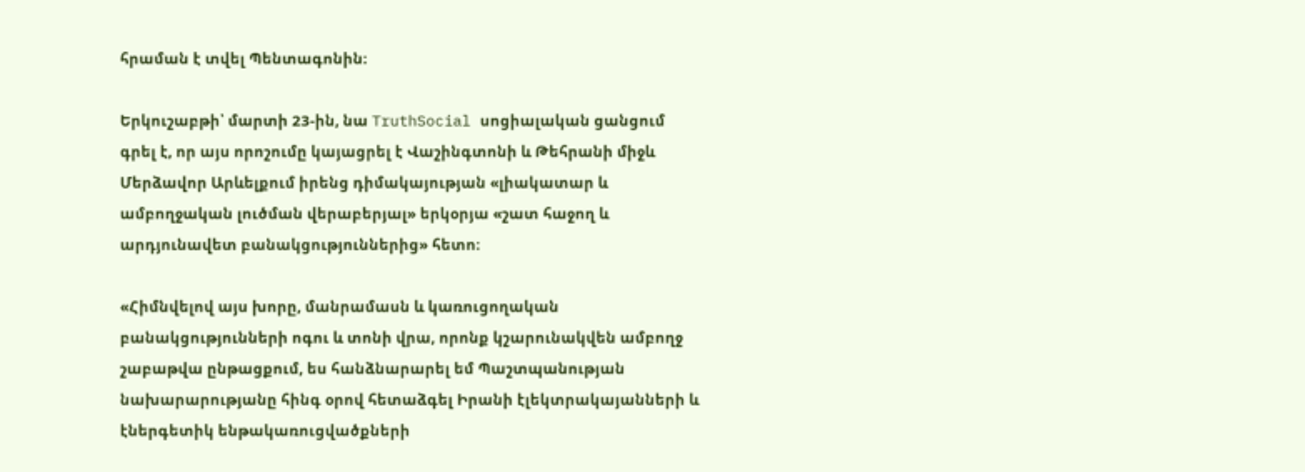հրաման է տվել Պենտագոնին։

Երկուշաբթի՝ մարտի 23-ին, նա TruthSocial սոցիալական ցանցում գրել է, որ այս որոշումը կայացրել է Վաշինգտոնի և Թեհրանի միջև Մերձավոր Արևելքում իրենց դիմակայության «լիակատար և ամբողջական լուծման վերաբերյալ» երկօրյա «շատ հաջող և արդյունավետ բանակցություններից» հետո։

«Հիմնվելով այս խորը, մանրամասն և կառուցողական բանակցությունների ոգու և տոնի վրա, որոնք կշարունակվեն ամբողջ շաբաթվա ընթացքում, ես հանձնարարել եմ Պաշտպանության նախարարությանը հինգ օրով հետաձգել Իրանի էլեկտրակայանների և էներգետիկ ենթակառուցվածքների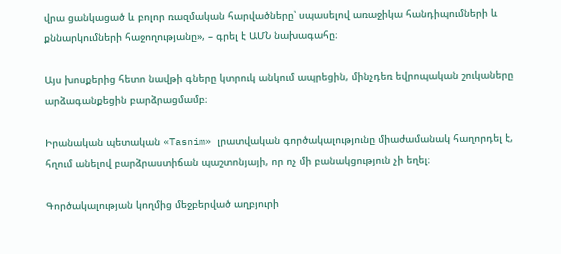վրա ցանկացած և բոլոր ռազմական հարվածները՝ սպասելով առաջիկա հանդիպումների և քննարկումների հաջողությանը», – գրել է ԱՄՆ նախագահը։

Այս խոսքերից հետո նավթի գները կտրուկ անկում ապրեցին, մինչդեռ եվրոպական շուկաները արձագանքեցին բարձրացմամբ։

Իրանական պետական «Tasnim» լրատվական գործակալությունը միաժամանակ հաղորդել է, հղում անելով բարձրաստիճան պաշտոնյայի, որ ոչ մի բանակցություն չի եղել։

Գործակալության կողմից մեջբերված աղբյուրի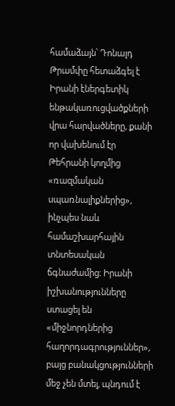համաձայն՝ Դոնալդ Թրամփը հետաձգել է Իրանի էներգետիկ ենթակառուցվածքների վրա հարվածները, քանի որ վախենում էր Թեհրանի կողմից «ռազմական սպառնալիքներից», ինչպես նաև համաշխարհային տնտեսական ճգնաժամից։ Իրանի իշխանությունները ստացել են «միջնորդներից հաղորդագրություններ», բայց բանակցությունների մեջ չեն մտել, պնդում է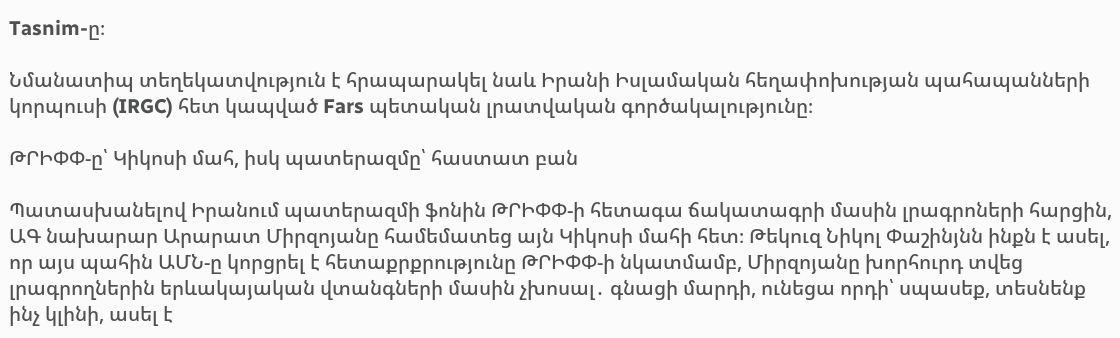Tasnim-ը։

Նմանատիպ տեղեկատվություն է հրապարակել նաև Իրանի Իսլամական հեղափոխության պահապանների կորպուսի (IRGC) հետ կապված Fars պետական լրատվական գործակալությունը։

ԹՐԻՓՓ-ը՝ Կիկոսի մահ, իսկ պատերազմը՝ հաստատ բան

Պատասխանելով Իրանում պատերազմի ֆոնին ԹՐԻՓՓ-ի հետագա ճակատագրի մասին լրագրոների հարցին, ԱԳ նախարար Արարատ Միրզոյանը համեմատեց այն Կիկոսի մահի հետ։ Թեկուզ Նիկոլ Փաշինյնն ինքն է ասել, որ այս պահին ԱՄՆ-ը կորցրել է հետաքրքրությունը ԹՐԻՓՓ-ի նկատմամբ, Միրզոյանը խորհուրդ տվեց լրագրողներին երևակայական վտանգների մասին չխոսալ․ գնացի մարդի, ունեցա որդի՝ սպասեք, տեսնենք ինչ կլինի, ասել է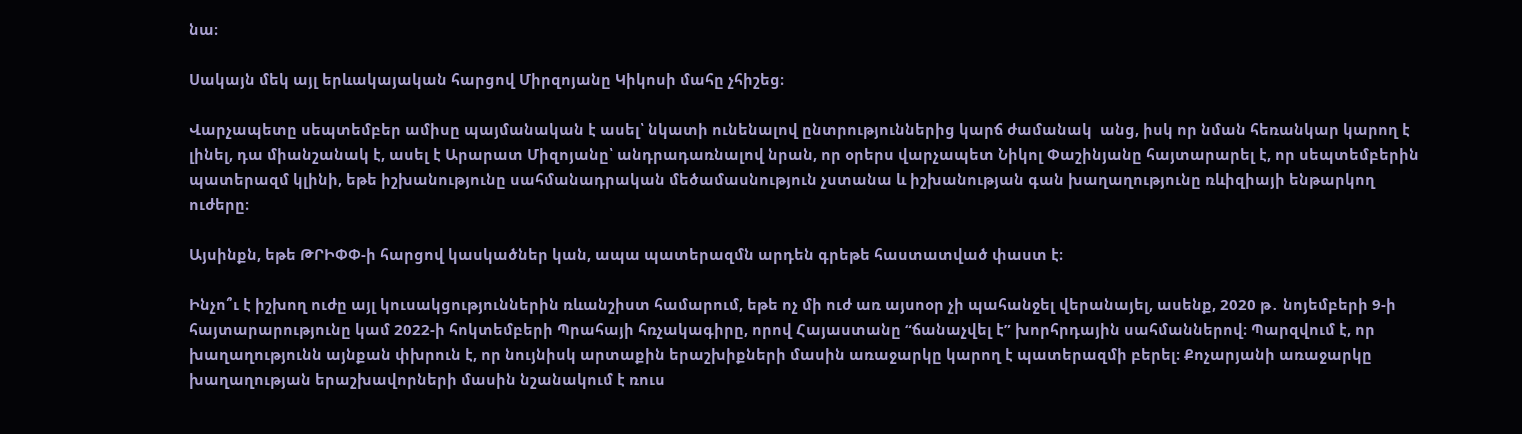նա։

Սակայն մեկ այլ երևակայական հարցով Միրզոյանը Կիկոսի մահը չհիշեց։

Վարչապետը սեպտեմբեր ամիսը պայմանական է ասել՝ նկատի ունենալով ընտրություններից կարճ ժամանակ  անց, իսկ որ նման հեռանկար կարող է լինել, դա միանշանակ է, ասել է Արարատ Միզոյանը՝ անդրադառնալով նրան, որ օրերս վարչապետ Նիկոլ Փաշինյանը հայտարարել է, որ սեպտեմբերին պատերազմ կլինի, եթե իշխանությունը սահմանադրական մեծամասնություն չստանա և իշխանության գան խաղաղությունը ռևիզիայի ենթարկող ուժերը։

Այսինքն, եթե ԹՐԻՓՓ-ի հարցով կասկածներ կան, ապա պատերազմն արդեն գրեթե հաստատված փաստ է։

Ինչո՞ւ է իշխող ուժը այլ կուսակցություններին ռևանշիստ համարում, եթե ոչ մի ուժ առ այսոօր չի պահանջել վերանայել, ասենք, 2020 թ․ նոյեմբերի 9-ի հայտարարությունը կամ 2022-ի հոկտեմբերի Պրահայի հռչակագիրը, որով Հայաստանը “ճանաչվել է” խորհրդային սահմաններով։ Պարզվում է, որ խաղաղությունն այնքան փխրուն է, որ նույնիսկ արտաքին երաշխիքների մասին առաջարկը կարող է պատերազմի բերել։ Քոչարյանի առաջարկը խաղաղության երաշխավորների մասին նշանակում է ռուս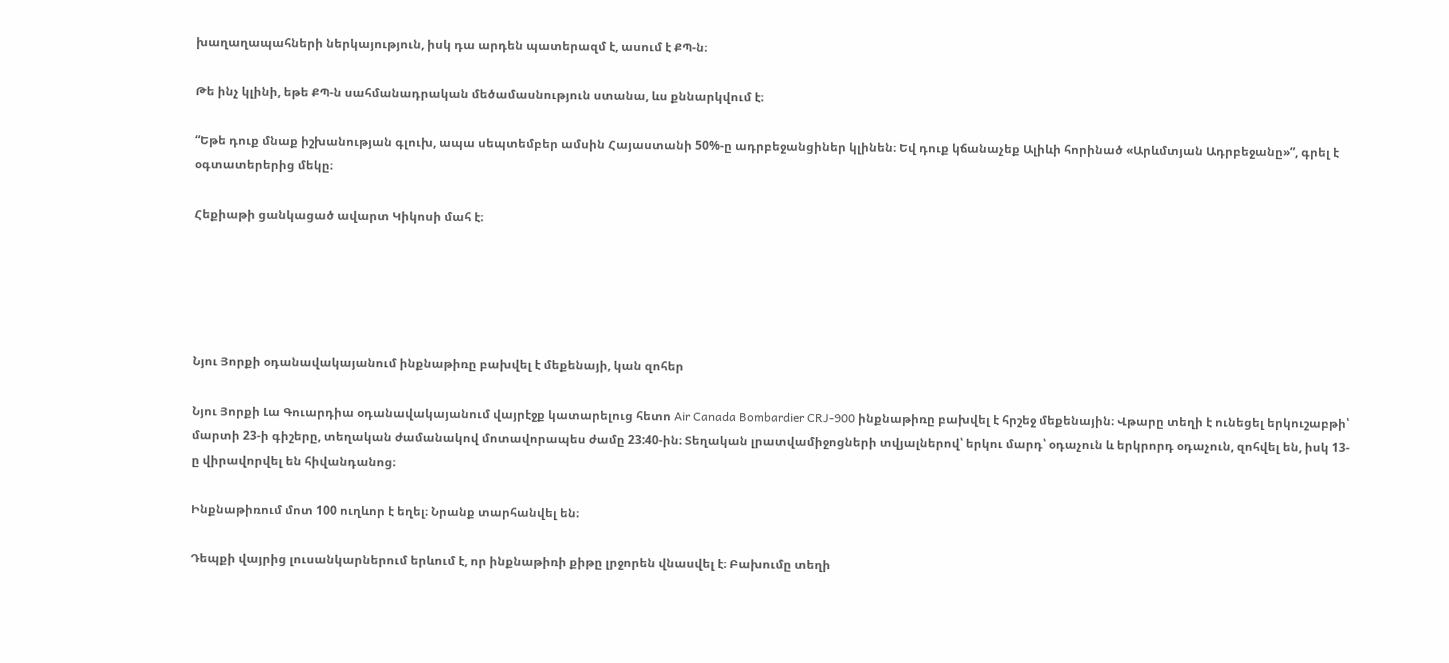խաղաղապահների ներկայություն, իսկ դա արդեն պատերազմ է, ասում է ՔՊ-ն։

Թե ինչ կլինի, եթե ՔՊ-ն սահմանադրական մեծամասնություն ստանա, ևս քննարկվում է։

“Եթե դուք մնաք իշխանության գլուխ, ապա սեպտեմբեր ամսին Հայաստանի 50%-ը ադրբեջանցիներ կլինեն։ Եվ դուք կճանաչեք Ալիևի հորինած «Արևմտյան Ադրբեջանը»”, գրել է օգտատերերից մեկը։

Հեքիաթի ցանկացած ավարտ Կիկոսի մահ է։





Նյու Յորքի օդանավակայանում ինքնաթիռը բախվել է մեքենայի, կան զոհեր

Նյու Յորքի Լա Գուարդիա օդանավակայանում վայրէջք կատարելուց հետո Air Canada Bombardier CRJ-900 ինքնաթիռը բախվել է հրշեջ մեքենային։ Վթարը տեղի է ունեցել երկուշաբթի՝ մարտի 23-ի գիշերը, տեղական ժամանակով մոտավորապես ժամը 23:40-ին։ Տեղական լրատվամիջոցների տվյալներով՝ երկու մարդ՝ օդաչուն և երկրորդ օդաչուն, զոհվել են, իսկ 13-ը վիրավորվել են հիվանդանոց։

Ինքնաթիռում մոտ 100 ուղևոր է եղել։ Նրանք տարհանվել են։

Դեպքի վայրից լուսանկարներում երևում է, որ ինքնաթիռի քիթը լրջորեն վնասվել է։ Բախումը տեղի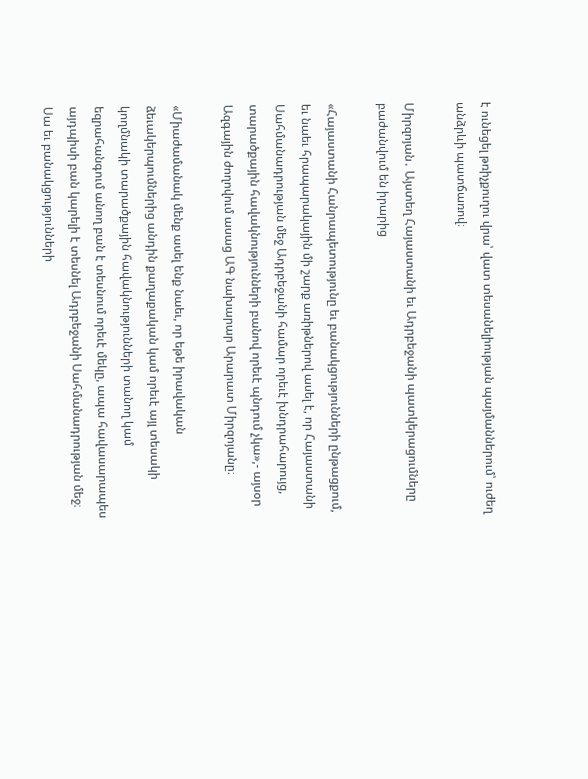է ունեցել թռիչքուղու վրա՝ վատ տեսանելիության պայմաններում՝ ուժեղ անձրևի պատճառով։

Միրզոյան․ Այստեղ Հայաստանի եւ Ադրբեջանի պատկերացումները բաժանվում են իրարից

«Հայաստանի Հանրապետությունը եւ բանակցությունների ընթացքում, եւ նաեւ հրապարակային մի շարք առիթներով ասել է, որ Հայաստանի Սահմանադրության մեջ Ադրբեջանի համար որեւէ խնդրահարույց, տարածքային հավակնությունների բանով որեւէ պնդում չկա»,- այսօր Ազգային ժողովում ասաց ԱԳ նախարար Արարատ Միրզոյանը։

«Միաժամանակ մենք ասել ենք նաեւ, որ եթե իրավական ձեւակերպումներից անդին քաղաքական կամ որեւէ այլ տեսակի կողմնակի տարածքային հավակնությունների տանող կամ եզրահանգում անող բան է տեսնում որեւէ մեկը, ապա հավասարապես այդպիսի բան կարելի է տեսնել Ադրբեջանի Սահմանադրության մեջ։ Սա եւ բանակցությունների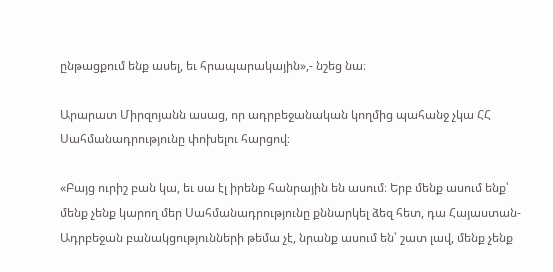ընթացքում ենք ասել, եւ հրապարակային»,- նշեց նա։

Արարատ Միրզոյանն ասաց, որ ադրբեջանական կողմից պահանջ չկա ՀՀ Սահմանադրությունը փոխելու հարցով։

«Բայց ուրիշ բան կա, եւ սա էլ իրենք հանրային են ասում։ Երբ մենք ասում ենք՝ մենք չենք կարող մեր Սահմանադրությունը քննարկել ձեզ հետ, դա Հայաստան-Ադրբեջան բանակցությունների թեմա չէ, նրանք ասում են՝ շատ լավ, մենք չենք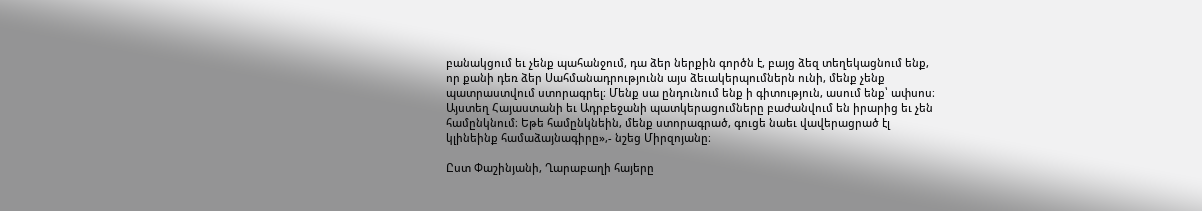բանակցում եւ չենք պահանջում, դա ձեր ներքին գործն է, բայց ձեզ տեղեկացնում ենք, որ քանի դեռ ձեր Սահմանադրությունն այս ձեւակերպումներն ունի, մենք չենք պատրաստվում ստորագրել։ Մենք սա ընդունում ենք ի գիտություն, ասում ենք՝ ափսոս։ Այստեղ Հայաստանի եւ Ադրբեջանի պատկերացումները բաժանվում են իրարից եւ չեն համընկնում։ Եթե համընկնեին, մենք ստորագրած, գուցե նաեւ վավերացրած էլ կլինեինք համաձայնագիրը»,- նշեց Միրզոյանը։

Ըստ Փաշինյանի, Ղարաբաղի հայերը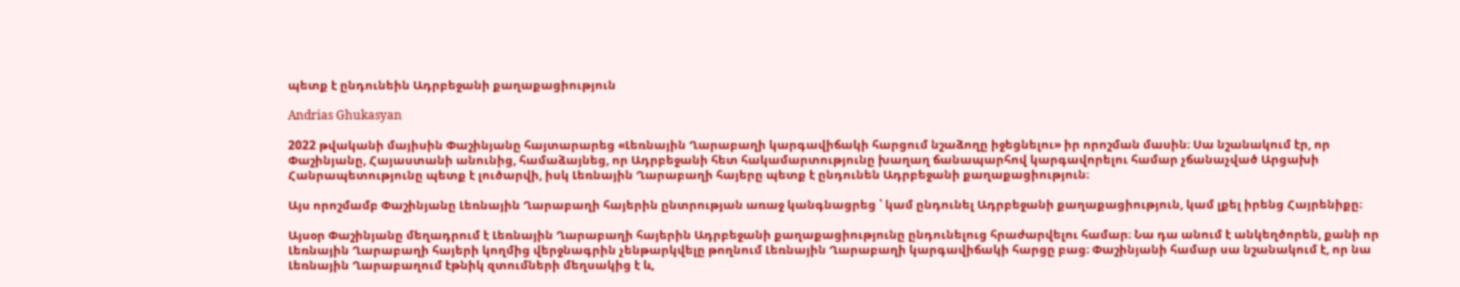պետք է ընդունեին Ադրբեջանի քաղաքացիություն

Andrias Ghukasyan

2022 թվականի մայիսին Փաշինյանը հայտարարեց «Լեռնային Ղարաբաղի կարգավիճակի հարցում նշաձողը իջեցնելու» իր որոշման մասին։ Սա նշանակում էր, որ Փաշինյանը, Հայաստանի անունից, համաձայնեց, որ Ադրբեջանի հետ հակամարտությունը խաղաղ ճանապարհով կարգավորելու համար չճանաչված Արցախի Հանրապետությունը պետք է լուծարվի, իսկ Լեռնային Ղարաբաղի հայերը պետք է ընդունեն Ադրբեջանի քաղաքացիություն։

Այս որոշմամբ Փաշինյանը Լեռնային Ղարաբաղի հայերին ընտրության առաջ կանգնացրեց ՝ կամ ընդունել Ադրբեջանի քաղաքացիություն, կամ լքել իրենց Հայրենիքը։

Այսօր Փաշինյանը մեղադրում է Լեռնային Ղարաբաղի հայերին Ադրբեջանի քաղաքացիությունը ընդունելուց հրաժարվելու համար։ Նա դա անում է անկեղծորեն, քանի որ Լեռնային Ղարաբաղի հայերի կողմից վերջնագրին չենթարկվելը թողնում Լեռնային Ղարաբաղի կարգավիճակի հարցը բաց։ Փաշինյանի համար սա նշանակում է, որ նա Լեռնային Ղարաբաղում էթնիկ զտումների մեղսակից է և,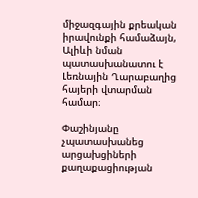միջազգային քրեական իրավունքի համաձայն, Ալիևի նման պատասխանատու է Լեռնային Ղարաբաղից հայերի վտարման համար։

Փաշինյանը չպատասխանեց արցախցիների քաղաքացիության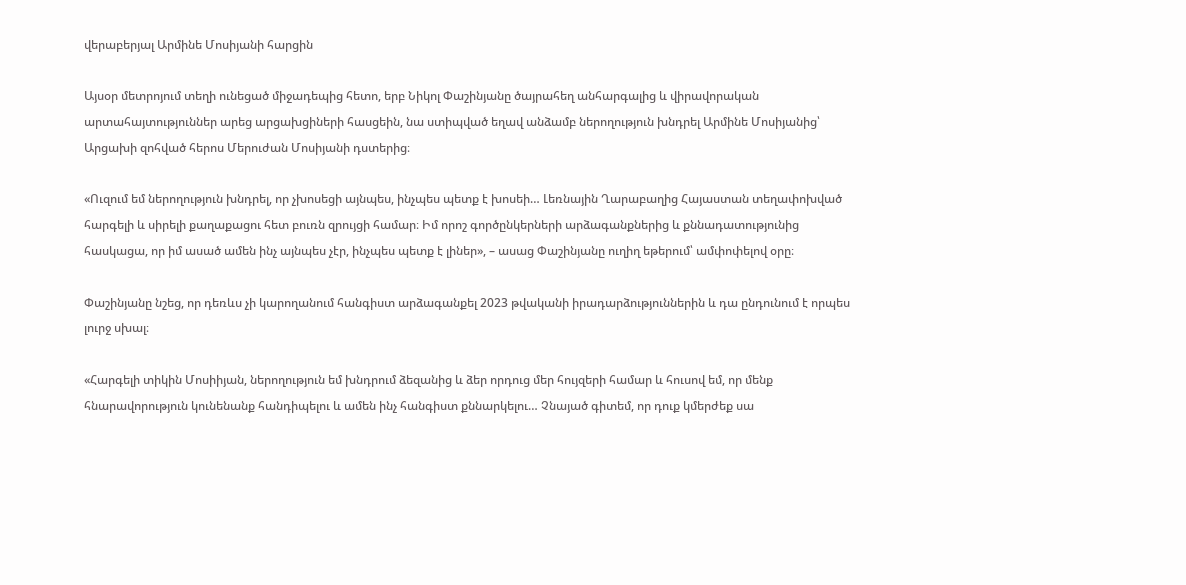վերաբերյալ Արմինե Մոսիյանի հարցին

Այսօր մետրոյում տեղի ունեցած միջադեպից հետո, երբ Նիկոլ Փաշինյանը ծայրահեղ անհարգալից և վիրավորական արտահայտություններ արեց արցախցիների հասցեին, նա ստիպված եղավ անձամբ ներողություն խնդրել Արմինե Մոսիյանից՝ Արցախի զոհված հերոս Մերուժան Մոսիյանի դստերից։

«Ուզում եմ ներողություն խնդրել, որ չխոսեցի այնպես, ինչպես պետք է խոսեի… Լեռնային Ղարաբաղից Հայաստան տեղափոխված հարգելի և սիրելի քաղաքացու հետ բուռն զրույցի համար։ Իմ որոշ գործընկերների արձագանքներից և քննադատությունից հասկացա, որ իմ ասած ամեն ինչ այնպես չէր, ինչպես պետք է լիներ», – ասաց Փաշինյանը ուղիղ եթերում՝ ամփոփելով օրը։

Փաշինյանը նշեց, որ դեռևս չի կարողանում հանգիստ արձագանքել 2023 թվականի իրադարձություններին և դա ընդունում է որպես լուրջ սխալ։

«Հարգելի տիկին Մոսիիյան, ներողություն եմ խնդրում ձեզանից և ձեր որդուց մեր հույզերի համար և հուսով եմ, որ մենք հնարավորություն կունենանք հանդիպելու և ամեն ինչ հանգիստ քննարկելու… Չնայած գիտեմ, որ դուք կմերժեք սա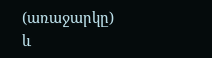(առաջարկը) և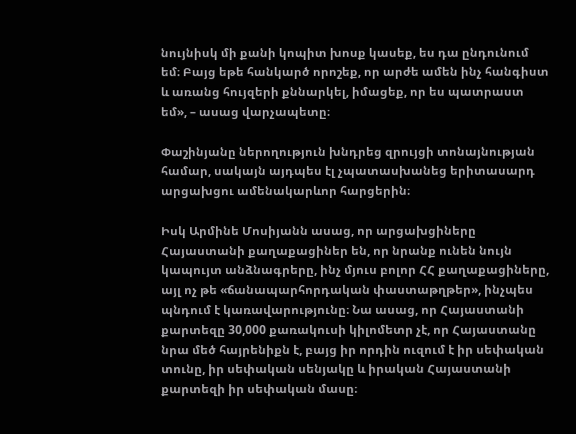նույնիսկ մի քանի կոպիտ խոսք կասեք, ես դա ընդունում եմ։ Բայց եթե հանկարծ որոշեք, որ արժե ամեն ինչ հանգիստ և առանց հույզերի քննարկել, իմացեք, որ ես պատրաստ եմ», – ասաց վարչապետը։

Փաշինյանը ներողություն խնդրեց զրույցի տոնայնության համար, սակայն այդպես էլ չպատասխանեց երիտասարդ արցախցու ամենակարևոր հարցերին։

Իսկ Արմինե Մոսիյանն ասաց, որ արցախցիները Հայաստանի քաղաքացիներ են, որ նրանք ունեն նույն կապույտ անձնագրերը, ինչ մյուս բոլոր ՀՀ քաղաքացիները, այլ ոչ թե «ճանապարհորդական փաստաթղթեր», ինչպես պնդում է կառավարությունը։ Նա ասաց, որ Հայաստանի քարտեզը 30,000 քառակուսի կիլոմետր չէ, որ Հայաստանը նրա մեծ հայրենիքն է, բայց իր որդին ուզում է իր սեփական տունը, իր սեփական սենյակը և իրական Հայաստանի քարտեզի իր սեփական մասը։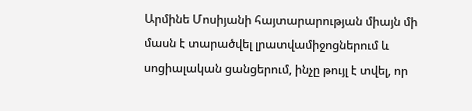Արմինե Մոսիյանի հայտարարության միայն մի մասն է տարածվել լրատվամիջոցներում և սոցիալական ցանցերում, ինչը թույլ է տվել, որ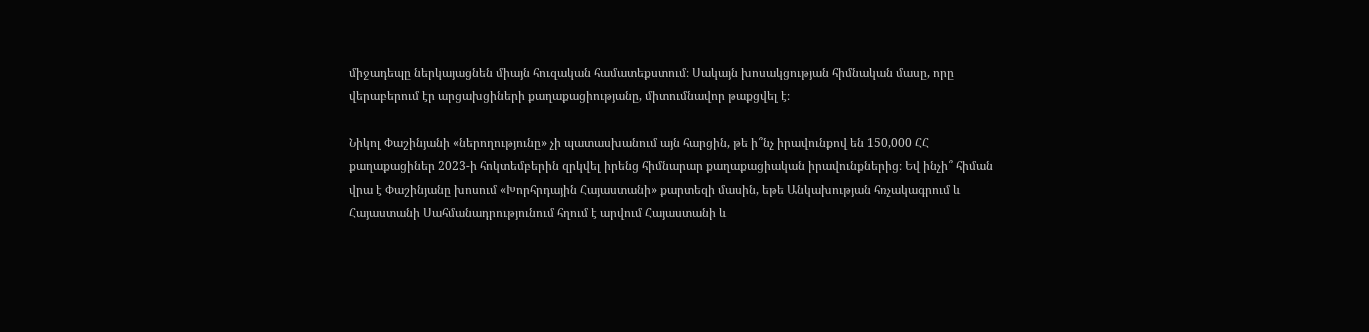միջադեպը ներկայացնեն միայն հուզական համատեքստում։ Սակայն խոսակցության հիմնական մասը, որը վերաբերում էր արցախցիների քաղաքացիությանը, միտումնավոր թաքցվել է։

Նիկոլ Փաշինյանի «ներողությունը» չի պատասխանում այն հարցին, թե ի՞նչ իրավունքով են 150,000 ՀՀ քաղաքացիներ 2023-ի հոկտեմբերին զրկվել իրենց հիմնարար քաղաքացիական իրավունքներից։ Եվ ինչի՞ հիման վրա է Փաշինյանը խոսում «Խորհրդային Հայաստանի» քարտեզի մասին, եթե Անկախության հռչակագրում և Հայաստանի Սահմանադրությունում հղում է արվում Հայաստանի և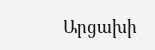Արցախի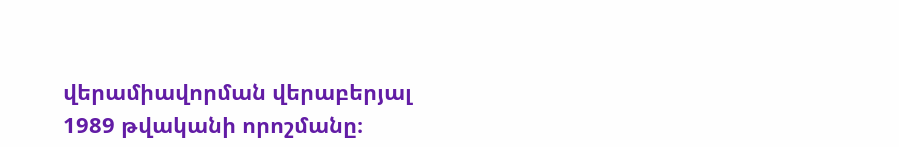վերամիավորման վերաբերյալ 1989 թվականի որոշմանը։